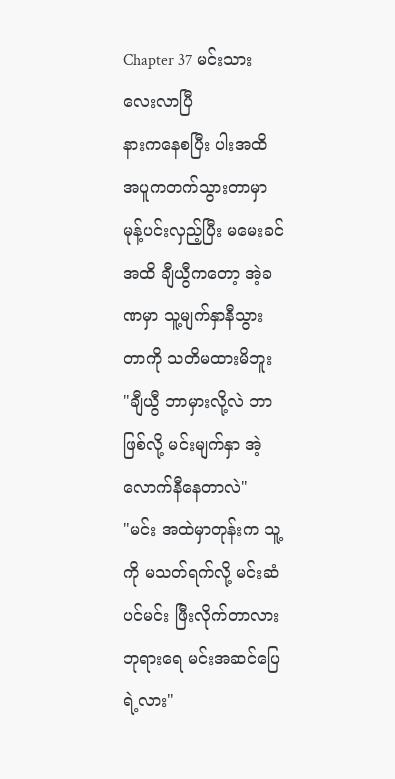Chapter 37 မင်းသားလေးလာပြီ
နားကနေစပြီး ပါးအထိ အပူကတက်သွားတာမှာ မုန့်ပင်းလှည့်ပြီး မမေးခင်အထိ ချီယွီကတော့ အဲ့ခဏမှာ သူ့မျက်နှာနီသွားတာကို သတိမထားမိဘူး
"ချီယွီ ဘာမှားလို့လဲ ဘာဖြစ်လို့ မင်းမျက်နှာ အဲ့လောက်နီနေတာလဲ"
"မင်း အထဲမှာတုန်းက သူ့ကို မသတ်ရက်လို့ မင်းဆံပင်မင်း ဖြီးလိုက်တာလား ဘုရားရေ မင်းအဆင်ပြေရဲ့လား"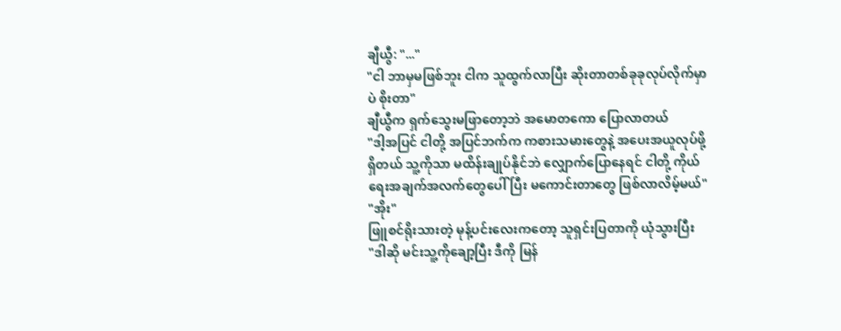ချီယွီ: "..."
"ငါ ဘာမှမဖြစ်ဘူး ငါက သူထွက်လာပြီး ဆိုးတာတစ်ခုခုလုပ်လိုက်မှာပဲ စိုးတာ"
ချီယွီက ရှက်သွေးမဖြာတော့ဘဲ အမောတကော ပြောလာတယ်
"ဒါ့အပြင် ငါတို့ အပြင်ဘက်က ကစားသမားတွေနဲ့ အပေးအယူလုပ်ဖို့ ရှိတယ် သူ့ကိုသာ မထိန်းချုပ်နိုင်ဘဲ လျှောက်ပြောနေရင် ငါတို့ ကိုယ်ရေးအချက်အလက်တွေပေါ်ပြီး မကောင်းတာတွေ ဖြစ်လာလိမ့်မယ်"
"အိုး"
ဖြူစင်ရိုးသားတဲ့ မုန့်ပင်းလေးကတော့ သူရှင်းပြတာကို ယုံသွားပြီး
"ဒါဆို မင်းသူ့ကိုချော့ပြီး ဒီကို မြန်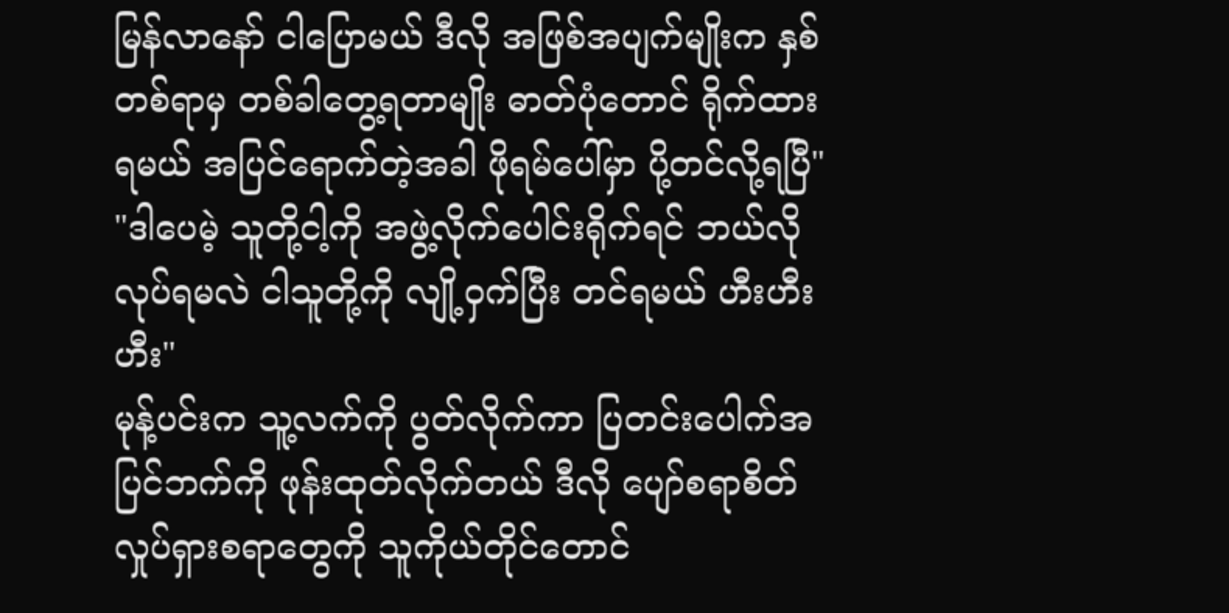မြန်လာနော် ငါပြောမယ် ဒီလို အဖြစ်အပျက်မျိုးက နှစ်တစ်ရာမှ တစ်ခါတွေ့ရတာမျိုး ဓာတ်ပုံတောင် ရိုက်ထားရမယ် အပြင်ရောက်တဲ့အခါ ဖိုရမ်ပေါ်မှာ ပို့တင်လို့ရပြီ"
"ဒါပေမဲ့ သူတို့ငါ့ကို အဖွဲ့လိုက်ပေါင်းရိုက်ရင် ဘယ်လိုလုပ်ရမလဲ ငါသူတို့ကို လျို့ဝှက်ပြီး တင်ရမယ် ဟီးဟီးဟီး"
မုန့်ပင်းက သူ့လက်ကို ပွတ်လိုက်ကာ ပြတင်းပေါက်အပြင်ဘက်ကို ဖုန်းထုတ်လိုက်တယ် ဒီလို ပျော်စရာစိတ်လှုပ်ရှားစရာတွေကို သူကိုယ်တိုင်တောင်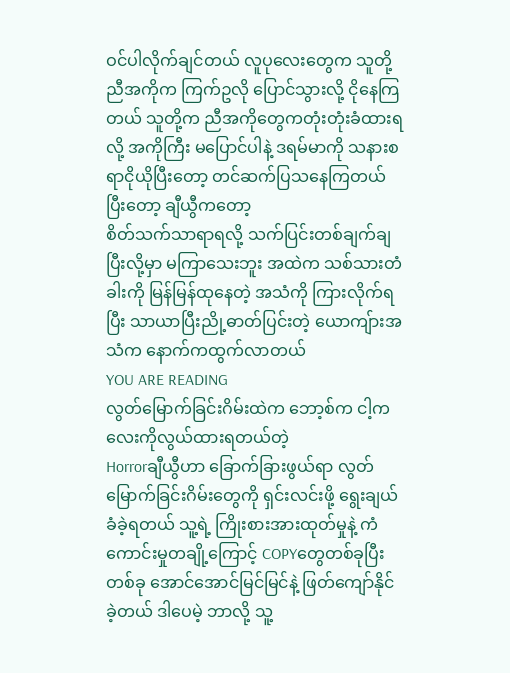ဝင်ပါလိုက်ချင်တယ် လူပုလေးတွေက သူတို့ညီအကိုက ကြက်ဥလို ပြောင်သွားလို့ ငိုနေကြတယ် သူတို့က ညီအကိုတွေကတုံးတုံးခံထားရလို့ အကိုကြီး မပြောင်ပါနဲ့ ဒရမ်မာကို သနားစရာငိုယိုပြီးတော့ တင်ဆက်ပြသနေကြတယ် ပြီးတော့ ချီယွီကတော့
စိတ်သက်သာရာရလို့ သက်ပြင်းတစ်ချက်ချပြီးလို့မှာ မကြာသေးဘူး အထဲက သစ်သားတံခါးကို မြန်မြန်ထုနေတဲ့ အသံကို ကြားလိုက်ရပြီး သာယာပြီးညို့ဓာတ်ပြင်းတဲ့ ယောကျ်ားအသံက နောက်ကထွက်လာတယ်
YOU ARE READING
လွတ်မြောက်ခြင်းဂိမ်းထဲက ဘော့စ်က ငါ့ကလေးကိုလွယ်ထားရတယ်တဲ့
Horrorချီယွီဟာ ခြောက်ခြားဖွယ်ရာ လွတ်မြောက်ခြင်းဂိမ်းတွေကို ရှင်းလင်းဖို့ ရွေးချယ်ခံခဲ့ရတယ် သူ့ရဲ့ ကြိုးစားအားထုတ်မှုနဲ့ ကံကောင်းမှုတချို့ကြောင့် COPYတွေတစ်ခုပြီးတစ်ခု အောင်အောင်မြင်မြင်နဲ့ ဖြတ်ကျော်နိုင်ခဲ့တယ် ဒါပေမဲ့ ဘာလို့ သူ့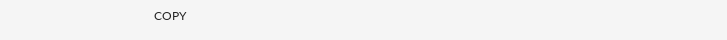COPY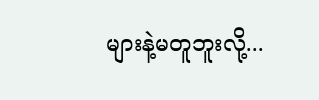များနဲ့မတူဘူးလို့...